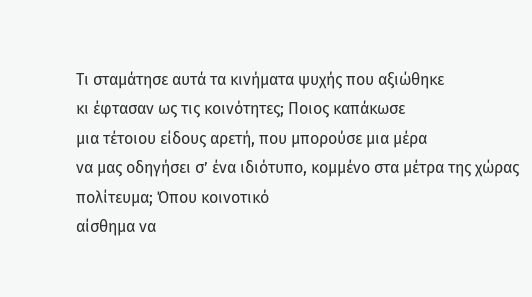Τι σταμάτησε αυτά τα κινήματα ψυχής που αξιώθηκε
κι έφτασαν ως τις κοινότητες; Ποιος καπάκωσε
μια τέτοιου είδους αρετή, που μπορούσε μια μέρα
να μας οδηγήσει σ’ ένα ιδιότυπο, κομμένο στα μέτρα της χώρας πολίτευμα; Όπου κοινοτικό
αίσθημα να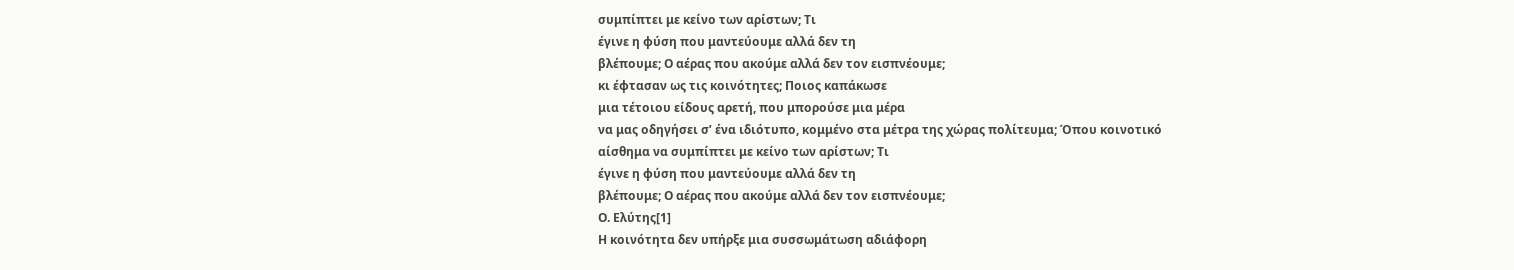συμπίπτει με κείνο των αρίστων; Τι
έγινε η φύση που μαντεύουμε αλλά δεν τη
βλέπουμε; Ο αέρας που ακούμε αλλά δεν τον εισπνέουμε;
κι έφτασαν ως τις κοινότητες; Ποιος καπάκωσε
μια τέτοιου είδους αρετή, που μπορούσε μια μέρα
να μας οδηγήσει σ’ ένα ιδιότυπο, κομμένο στα μέτρα της χώρας πολίτευμα; Όπου κοινοτικό
αίσθημα να συμπίπτει με κείνο των αρίστων; Τι
έγινε η φύση που μαντεύουμε αλλά δεν τη
βλέπουμε; Ο αέρας που ακούμε αλλά δεν τον εισπνέουμε;
Ο. Ελύτης[1]
Η κοινότητα δεν υπήρξε μια συσσωμάτωση αδιάφορη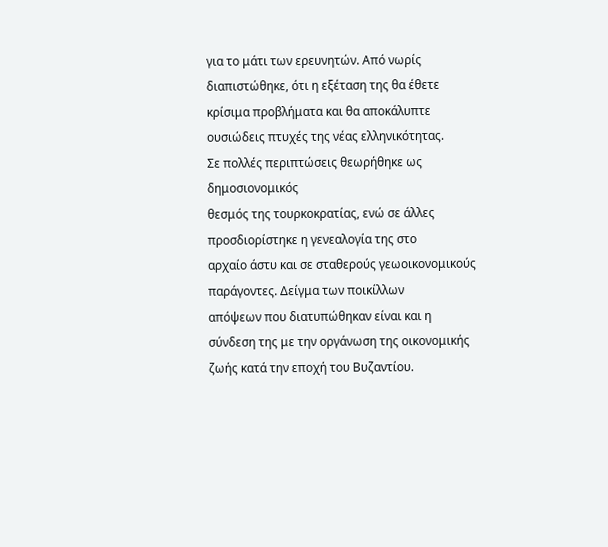για το μάτι των ερευνητών. Από νωρίς διαπιστώθηκε, ότι η εξέταση της θα έθετε
κρίσιμα προβλήματα και θα αποκάλυπτε ουσιώδεις πτυχές της νέας ελληνικότητας.
Σε πολλές περιπτώσεις θεωρήθηκε ως δημοσιονομικός
θεσμός της τουρκοκρατίας, ενώ σε άλλες προσδιορίστηκε η γενεαλογία της στο
αρχαίο άστυ και σε σταθερούς γεωοικονομικούς παράγοντες. Δείγμα των ποικίλλων
απόψεων που διατυπώθηκαν είναι και η σύνδεση της με την οργάνωση της οικονομικής
ζωής κατά την εποχή του Βυζαντίου.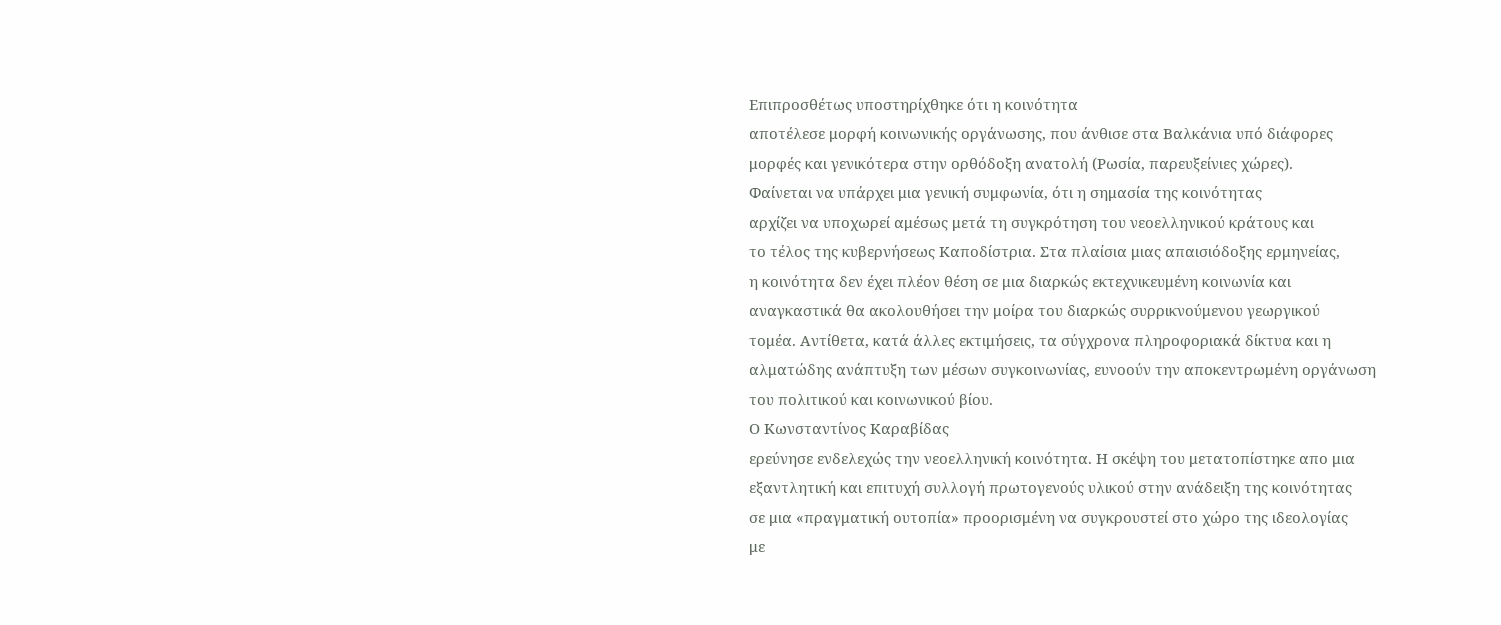Επιπροσθέτως υποστηρίχθηκε ότι η κοινότητα
αποτέλεσε μορφή κοινωνικής οργάνωσης, που άνθισε στα Βαλκάνια υπό διάφορες
μορφές και γενικότερα στην ορθόδοξη ανατολή (Ρωσία, παρευξείνιες χώρες).
Φαίνεται να υπάρχει μια γενική συμφωνία, ότι η σημασία της κοινότητας
αρχίζει να υποχωρεί αμέσως μετά τη συγκρότηση του νεοελληνικού κράτους και
το τέλος της κυβερνήσεως Καποδίστρια. Στα πλαίσια μιας απαισιόδοξης ερμηνείας,
η κοινότητα δεν έχει πλέον θέση σε μια διαρκώς εκτεχνικευμένη κοινωνία και
αναγκαστικά θα ακολουθήσει την μοίρα του διαρκώς συρρικνούμενου γεωργικού
τομέα. Αντίθετα, κατά άλλες εκτιμήσεις, τα σύγχρονα πληροφοριακά δίκτυα και η
αλματώδης ανάπτυξη των μέσων συγκοινωνίας, ευνοούν την αποκεντρωμένη οργάνωση
του πολιτικού και κοινωνικού βίου.
Ο Κωνσταντίνος Καραβίδας
ερεύνησε ενδελεχώς την νεοελληνική κοινότητα. Η σκέψη του μετατοπίστηκε απο μια
εξαντλητική και επιτυχή συλλογή πρωτογενούς υλικού στην ανάδειξη της κοινότητας
σε μια «πραγματική ουτοπία» προορισμένη να συγκρουστεί στο χώρο της ιδεολογίας
με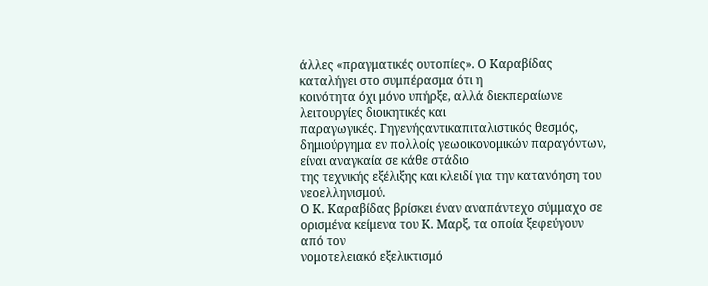άλλες «πραγματικές ουτοπίες». Ο Καραβίδας καταλήγει στο συμπέρασμα ότι η
κοινότητα όχι μόνο υπήρξε, αλλά διεκπεραίωνε λειτουργίες διοικητικές και
παραγωγικές. Γηγενήςαντικαπιταλιστικός θεσμός,
δημιούργημα εν πολλοίς γεωοικονομικών παραγόντων, είναι αναγκαία σε κάθε στάδιο
της τεχνικής εξέλιξης και κλειδί για την κατανόηση του νεοελληνισμού.
Ο Κ. Καραβίδας βρίσκει έναν αναπάντεχο σύμμαχο σε
ορισμένα κείμενα του Κ. Μαρξ, τα οποία ξεφεύγουν από τον
νομοτελειακό εξελικτισμό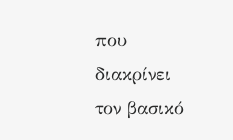που διακρίνει τον βασικό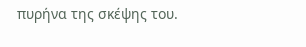πυρήνα της σκέψης του.